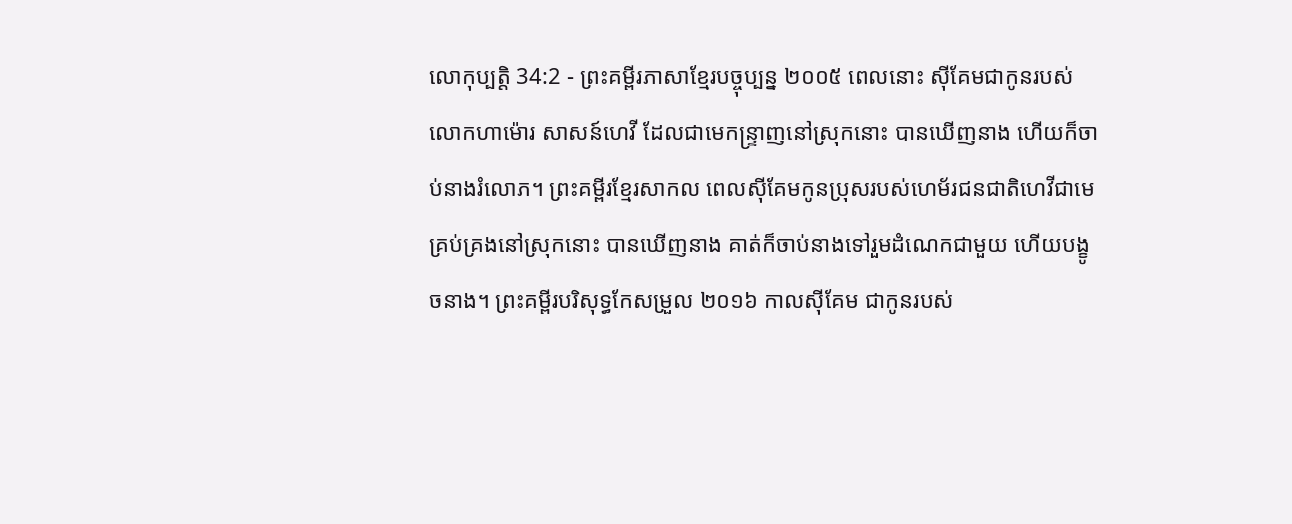លោកុប្បត្តិ 34:2 - ព្រះគម្ពីរភាសាខ្មែរបច្ចុប្បន្ន ២០០៥ ពេលនោះ ស៊ីគែមជាកូនរបស់លោកហាម៉ោរ សាសន៍ហេវី ដែលជាមេកន្ទ្រាញនៅស្រុកនោះ បានឃើញនាង ហើយក៏ចាប់នាងរំលោភ។ ព្រះគម្ពីរខ្មែរសាកល ពេលស៊ីគែមកូនប្រុសរបស់ហេម័រជនជាតិហេវីជាមេគ្រប់គ្រងនៅស្រុកនោះ បានឃើញនាង គាត់ក៏ចាប់នាងទៅរួមដំណេកជាមួយ ហើយបង្ខូចនាង។ ព្រះគម្ពីរបរិសុទ្ធកែសម្រួល ២០១៦ កាលស៊ីគែម ជាកូនរបស់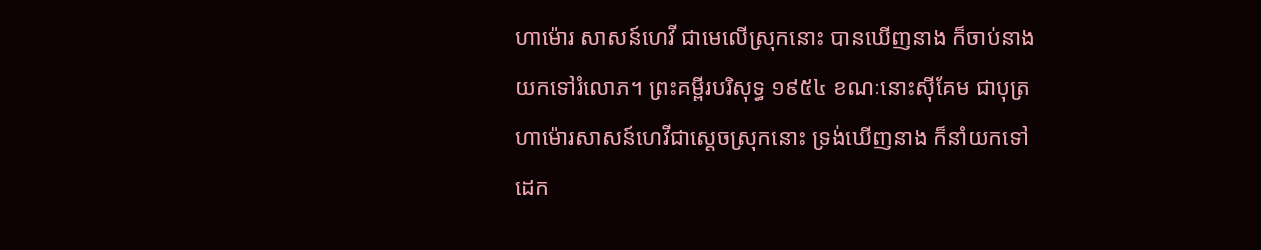ហាម៉ោរ សាសន៍ហេវី ជាមេលើស្រុកនោះ បានឃើញនាង ក៏ចាប់នាងយកទៅរំលោភ។ ព្រះគម្ពីរបរិសុទ្ធ ១៩៥៤ ខណៈនោះស៊ីគែម ជាបុត្រហាម៉ោរសាសន៍ហេវីជាស្តេចស្រុកនោះ ទ្រង់ឃើញនាង ក៏នាំយកទៅដេក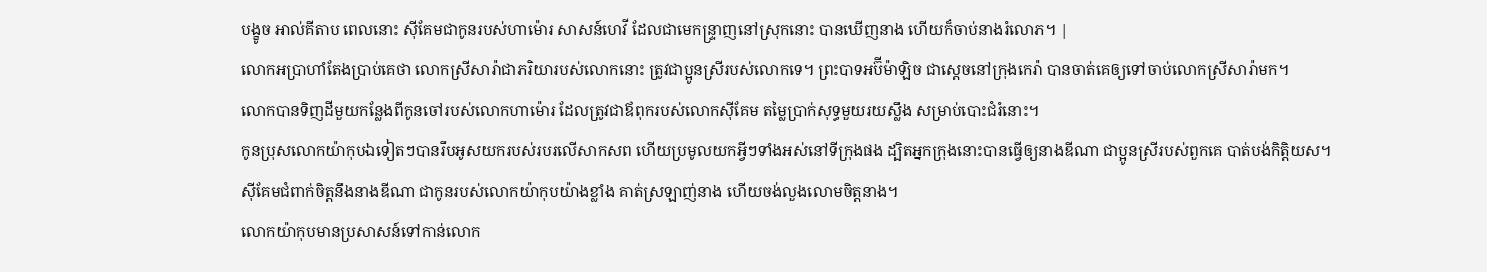បង្ខូច អាល់គីតាប ពេលនោះ ស៊ីគែមជាកូនរបស់ហាម៉ោរ សាសន៍ហេវី ដែលជាមេកន្ទ្រាញនៅស្រុកនោះ បានឃើញនាង ហើយក៏ចាប់នាងរំលោភ។ |
លោកអប្រាហាំតែងប្រាប់គេថា លោកស្រីសារ៉ាជាភរិយារបស់លោកនោះ ត្រូវជាប្អូនស្រីរបស់លោកទេ។ ព្រះបាទអប៊ីម៉ាឡិច ជាស្ដេចនៅក្រុងកេរ៉ា បានចាត់គេឲ្យទៅចាប់លោកស្រីសារ៉ាមក។
លោកបានទិញដីមួយកន្លែងពីកូនចៅរបស់លោកហាម៉ោរ ដែលត្រូវជាឪពុករបស់លោកស៊ីគែម តម្លៃប្រាក់សុទ្ធមួយរយស្លឹង សម្រាប់បោះជំរំនោះ។
កូនប្រុសលោកយ៉ាកុបឯទៀតៗបានរឹបអូសយករបស់របរលើសាកសព ហើយប្រមូលយកអ្វីៗទាំងអស់នៅទីក្រុងផង ដ្បិតអ្នកក្រុងនោះបានធ្វើឲ្យនាងឌីណា ជាប្អូនស្រីរបស់ពួកគេ បាត់បង់កិត្តិយស។
ស៊ីគែមជំពាក់ចិត្តនឹងនាងឌីណា ជាកូនរបស់លោកយ៉ាកុបយ៉ាងខ្លាំង គាត់ស្រឡាញ់នាង ហើយចង់លួងលោមចិត្តនាង។
លោកយ៉ាកុបមានប្រសាសន៍ទៅកាន់លោក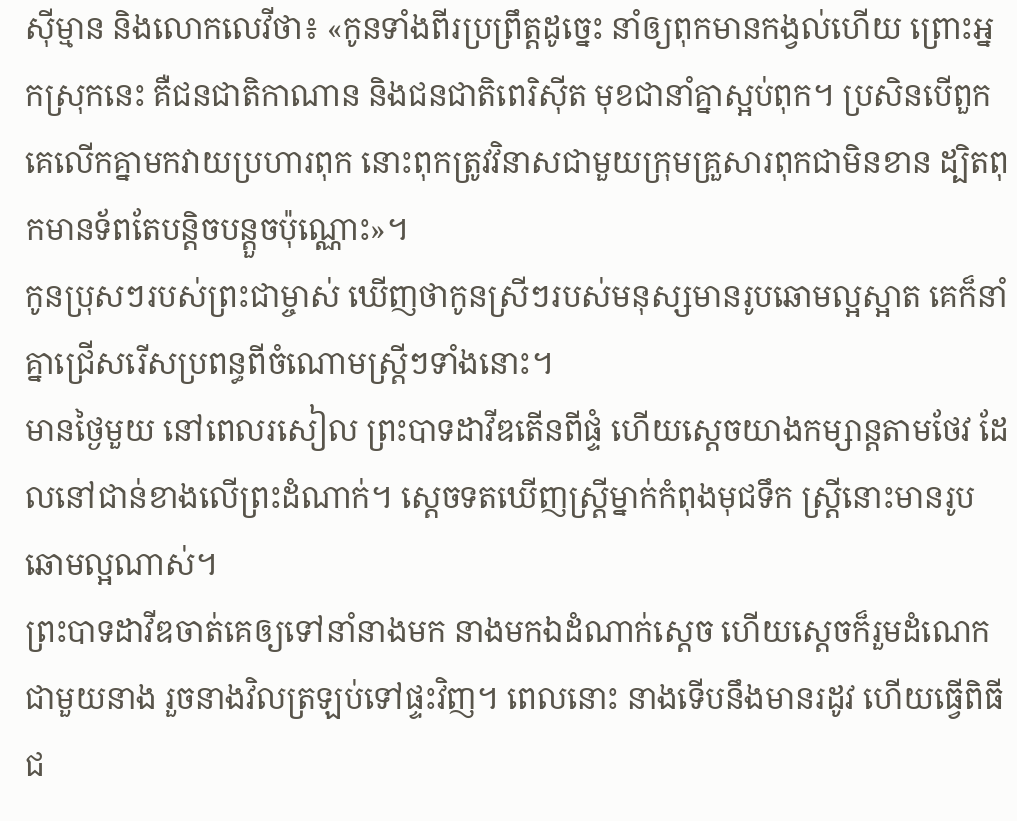ស៊ីម្មាន និងលោកលេវីថា៖ «កូនទាំងពីរប្រព្រឹត្តដូច្នេះ នាំឲ្យពុកមានកង្វល់ហើយ ព្រោះអ្នកស្រុកនេះ គឺជនជាតិកាណាន និងជនជាតិពេរិស៊ីត មុខជានាំគ្នាស្អប់ពុក។ ប្រសិនបើពួកគេលើកគ្នាមកវាយប្រហារពុក នោះពុកត្រូវវិនាសជាមួយក្រុមគ្រួសារពុកជាមិនខាន ដ្បិតពុកមានទ័ពតែបន្តិចបន្តួចប៉ុណ្ណោះ»។
កូនប្រុសៗរបស់ព្រះជាម្ចាស់ ឃើញថាកូនស្រីៗរបស់មនុស្សមានរូបឆោមល្អស្អាត គេក៏នាំគ្នាជ្រើសរើសប្រពន្ធពីចំណោមស្ត្រីៗទាំងនោះ។
មានថ្ងៃមួយ នៅពេលរសៀល ព្រះបាទដាវីឌតើនពីផ្ទំ ហើយស្ដេចយាងកម្សាន្តតាមថែវ ដែលនៅជាន់ខាងលើព្រះដំណាក់។ ស្ដេចទតឃើញស្ត្រីម្នាក់កំពុងមុជទឹក ស្ត្រីនោះមានរូបឆោមល្អណាស់។
ព្រះបាទដាវីឌចាត់គេឲ្យទៅនាំនាងមក នាងមកឯដំណាក់ស្ដេច ហើយស្ដេចក៏រួមដំណេកជាមួយនាង រួចនាងវិលត្រឡប់ទៅផ្ទះវិញ។ ពេលនោះ នាងទើបនឹងមានរដូវ ហើយធ្វើពិធីជ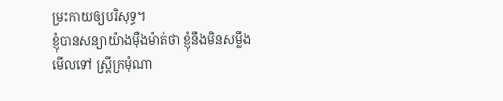ម្រះកាយឲ្យបរិសុទ្ធ។
ខ្ញុំបានសន្យាយ៉ាងម៉ឺងម៉ាត់ថា ខ្ញុំនឹងមិនសម្លឹងមើលទៅ ស្ត្រីក្រមុំណា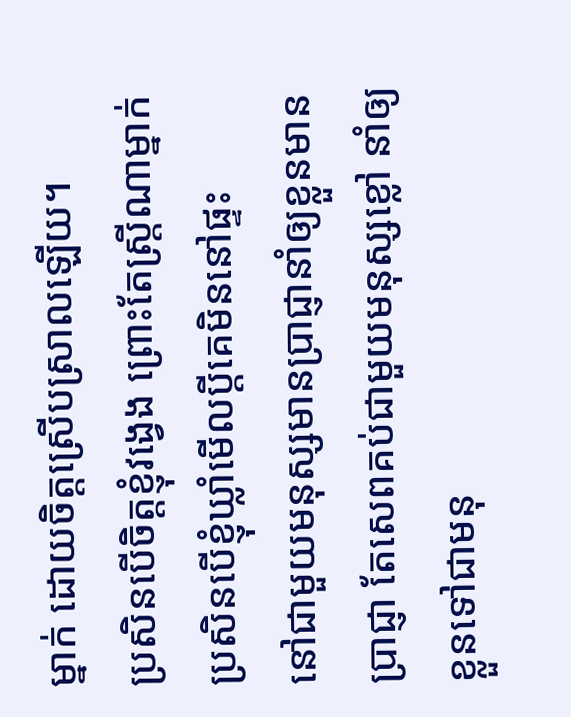ម្នាក់ ដោយចិត្តស្រើបស្រាលឡើយ។
ប្រសិនបើចិត្តខ្ញុំវង្វេង ព្រោះតែស្ត្រីណាម្នាក់ ប្រសិនបើខ្ញុំឃ្លាំមើលប្ដីគេមិននៅផ្ទះ
នៅជាមួយមនុស្សមានប្រាជ្ញានាំឲ្យខ្លួនមានប្រាជ្ញា តែសេពគប់ជាមួយមនុស្សខ្លៅ នាំឲ្យខ្លួនទៅជាមនុ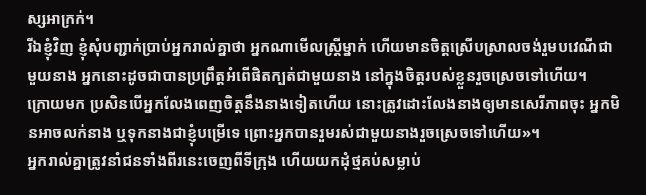ស្សអាក្រក់។
រីឯខ្ញុំវិញ ខ្ញុំសុំបញ្ជាក់ប្រាប់អ្នករាល់គ្នាថា អ្នកណាមើលស្ត្រីម្នាក់ ហើយមានចិត្តស្រើបស្រាលចង់រួមបវេណីជាមួយនាង អ្នកនោះដូចជាបានប្រព្រឹត្តអំពើផិតក្បត់ជាមួយនាង នៅក្នុងចិត្តរបស់ខ្លួនរួចស្រេចទៅហើយ។
ក្រោយមក ប្រសិនបើអ្នកលែងពេញចិត្តនឹងនាងទៀតហើយ នោះត្រូវដោះលែងនាងឲ្យមានសេរីភាពចុះ អ្នកមិនអាចលក់នាង ឬទុកនាងជាខ្ញុំបម្រើទេ ព្រោះអ្នកបានរួមរស់ជាមួយនាងរួចស្រេចទៅហើយ»។
អ្នករាល់គ្នាត្រូវនាំជនទាំងពីរនេះចេញពីទីក្រុង ហើយយកដុំថ្មគប់សម្លាប់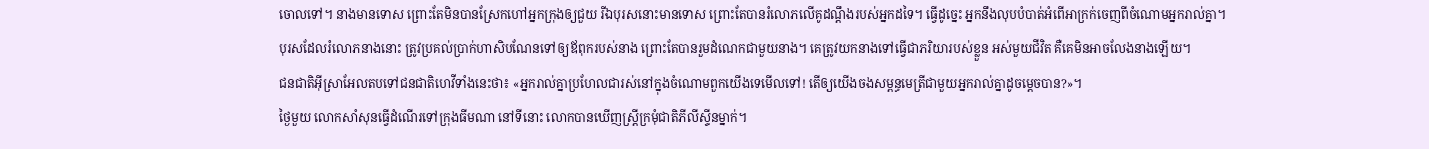ចោលទៅ។ នាងមានទោស ព្រោះតែមិនបានស្រែកហៅអ្នកក្រុងឲ្យជួយ រីឯបុរសនោះមានទោស ព្រោះតែបានរំលោភលើគូដណ្ដឹងរបស់អ្នកដទៃ។ ធ្វើដូច្នេះ អ្នកនឹងលុបបំបាត់អំពើអាក្រក់ចេញពីចំណោមអ្នករាល់គ្នា។
បុរសដែលរំលោភនាងនោះ ត្រូវប្រគល់ប្រាក់ហាសិបណែនទៅឲ្យឪពុករបស់នាង ព្រោះតែបានរួមដំណេកជាមួយនាង។ គេត្រូវយកនាងទៅធ្វើជាភរិយារបស់ខ្លួន អស់មួយជីវិត គឺគេមិនអាចលែងនាងឡើយ។
ជនជាតិអ៊ីស្រាអែលតបទៅជនជាតិហេវីទាំងនេះថា៖ «អ្នករាល់គ្នាប្រហែលជារស់នៅក្នុងចំណោមពួកយើងទេមើលទៅ! តើឲ្យយើងចងសម្ពន្ធមេត្រីជាមួយអ្នករាល់គ្នាដូចម្ដេចបាន?»។
ថ្ងៃមួយ លោកសាំសុនធ្វើដំណើរទៅក្រុងធីមណា នៅទីនោះ លោកបានឃើញស្ត្រីក្រមុំជាតិភីលីស្ទីនម្នាក់។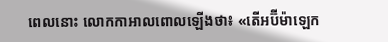ពេលនោះ លោកកាអាលពោលឡើងថា៖ «តើអប៊ីម៉ាឡេក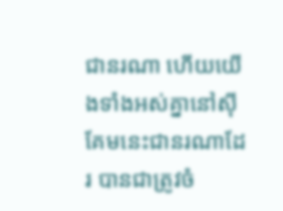ជានរណា ហើយយើងទាំងអស់គ្នានៅស៊ីគែមនេះជានរណាដែរ បានជាត្រូវចំ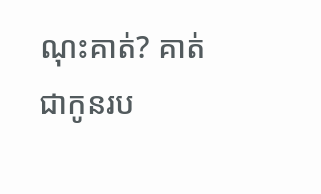ណុះគាត់? គាត់ជាកូនរប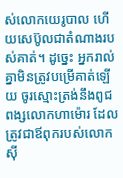ស់លោកយេរូបាល ហើយសេប៊ូលជាតំណាងរបស់គាត់។ ដូច្នេះ អ្នករាល់គ្នាមិនត្រូវបម្រើគាត់ឡើយ ចូរស្មោះត្រង់នឹងពូជពង្សលោកហាម៉ោរ ដែលត្រូវជាឪពុករបស់លោកស៊ី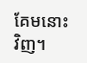គែមនោះវិញ។